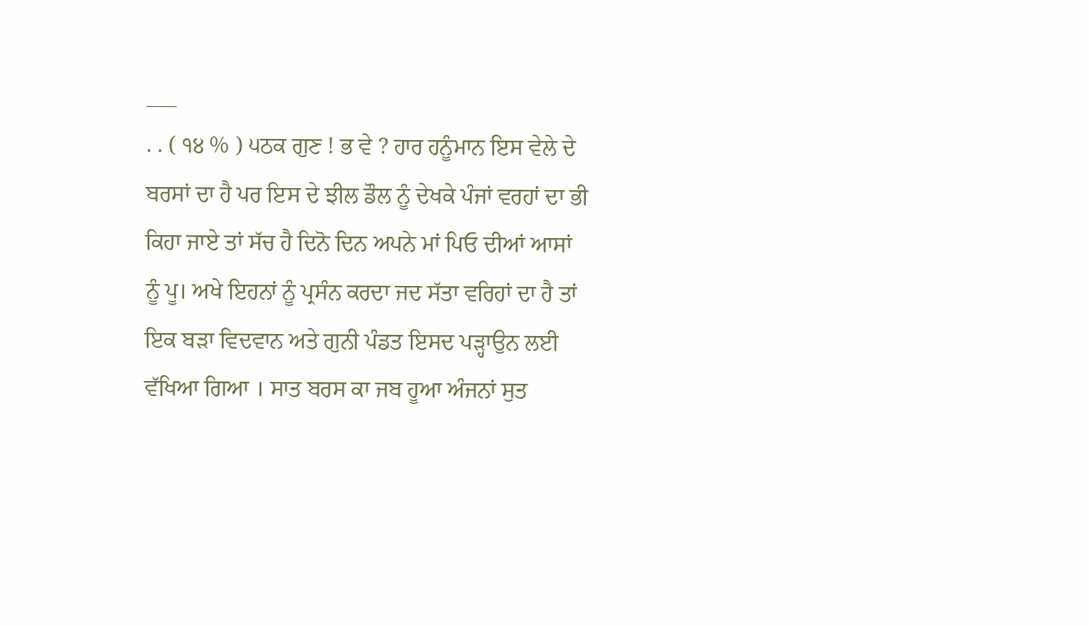___
. . ( ੧੪ % ) ੫ਠਕ ਗੁਣ ! ਭ ਵੇ ? ਹਾਰ ਹਨੂੰਮਾਨ ਇਸ ਵੇਲੇ ਦੇ ਬਰਸਾਂ ਦਾ ਹੈ ਪਰ ਇਸ ਦੇ ਝੀਲ ਡੌਲ ਨੂੰ ਦੇਖਕੇ ਪੰਜਾਂ ਵਰਹਾਂ ਦਾ ਭੀ ਕਿਹਾ ਜਾਏ ਤਾਂ ਸੱਚ ਹੈ ਦਿਨੋ ਦਿਨ ਅਪਨੇ ਮਾਂ ਪਿਓ ਦੀਆਂ ਆਸਾਂ ਨੂੰ ਪੂ। ਅਖੇ ਇਹਨਾਂ ਨੂੰ ਪ੍ਰਸੰਨ ਕਰਦਾ ਜਦ ਸੱਤਾ ਵਰਿਹਾਂ ਦਾ ਹੈ ਤਾਂ ਇਕ ਬੜਾ ਵਿਦਵਾਨ ਅਤੇ ਗੁਨੀ ਪੰਡਤ ਇਸਦ ਪੜ੍ਹਾਉਨ ਲਈ ਵੱਖਿਆ ਗਿਆ । ਸਾਤ ਬਰਸ ਕਾ ਜਬ ਹੂਆ ਅੰਜਨਾਂ ਸੁਤ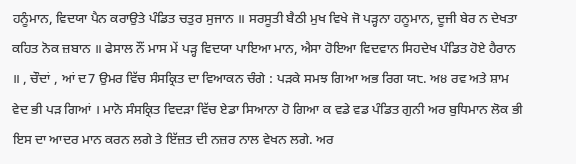ਹਨੂੰਮਾਨ, ਵਿਦਯਾ ਪੈਨ ਕਰਾਉਤੇ ਪੰਡਿਤ ਚਤੁਰ ਸੁਜਾਨ ॥ ਸਰਸੂਤੀ ਬੈਠੀ ਮੁਖ ਵਿਖੇ ਜੋ ਪੜ੍ਹਨਾ ਹਨੂਮਾਨ, ਦੂਜੀ ਬੇਰ ਨ ਦੇਖਤਾ ਕਹਿਤ ਨੋਕ ਜ਼ਬਾਨ ॥ ਫੇਸਾਲ ਨੌਂ ਮਾਸ ਮੇਂ ਪੜ੍ਹ ਵਿਦਯਾ ਪਾਇਆ ਮਾਨ, ਐਸਾ ਹੋਇਆ ਵਿਦਵਾਨ ਸਿਹਦੇਖ ਪੰਡਿਤ ਹੋਏ ਹੈਰਾਨ ॥ , ਚੌਦਾਂ , ਆਂ ਦ7 ਉਮਰ ਵਿੱਚ ਸੰਸਕ੍ਰਿਤ ਦਾ ਵਿਆਕਨ ਚੰਗੇ : ਪੜਕੇ ਸਮਝ ਗਿਆ ਅਭ ਰਿਗ ਯ੮. ਅ੪ ਰਵ ਅਤੇ ਸ਼ਾਮ ਵੇਦ ਭੀ ਪੜ ਗਿਆਂ । ਮਾਨੋ ਸੰਸਕ੍ਰਿਤ ਵਿਦੜਾ ਵਿੱਚ ਏਡਾ ਸਿਆਨਾ ਹੋ ਗਿਆ ਕ ਵਡੇ ਵਡ ਪੰਡਿਤ ਗੁਨੀ ਅਰ ਬੁਧਿਮਾਨ ਲੋਕ ਭੀ ਇਸ ਦਾ ਆਦਰ ਮਾਨ ਕਰਨ ਲਗੇ ਤੇ ਇੱਜ਼ਤ ਦੀ ਨਜ਼ਰ ਨਾਲ ਵੇਖਨ ਲਗੇ. ਅਰ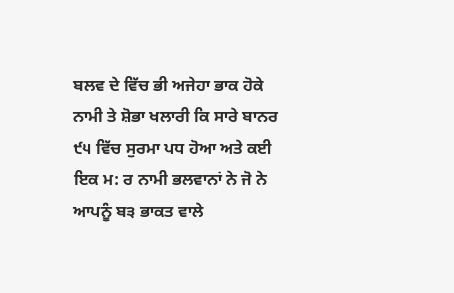ਬਲਵ ਦੇ ਵਿੱਚ ਭੀ ਅਜੇਹਾ ਭਾਕ ਹੋਕੇ ਨਾਮੀ ਤੇ ਸ਼ੋਭਾ ਖਲਾਰੀ ਕਿ ਸਾਰੇ ਬਾਨਰ ੯੫ ਵਿੱਚ ਸੁਰਮਾ ਪਧ ਹੋਆ ਅਤੇ ਕਈ ਇਕ ਮ: ਰ ਨਾਮੀ ਭਲਵਾਨਾਂ ਨੇ ਜੋ ਨੇ ਆਪਨੂੰ ਬ੩ ਭਾਕਤ ਵਾਲੇ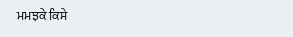ਮਮਝਕੇ ਕਿਸੇ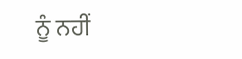ਨੂੰ ਨਹੀਂ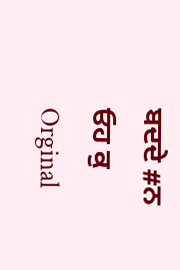ਬਦਦੇ #ਨ ਓਹ ਕੁ Orginal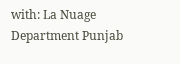with: La Nuage Department Punjab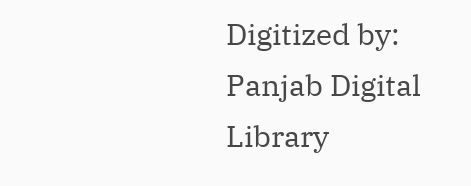Digitized by: Panjab Digital Library